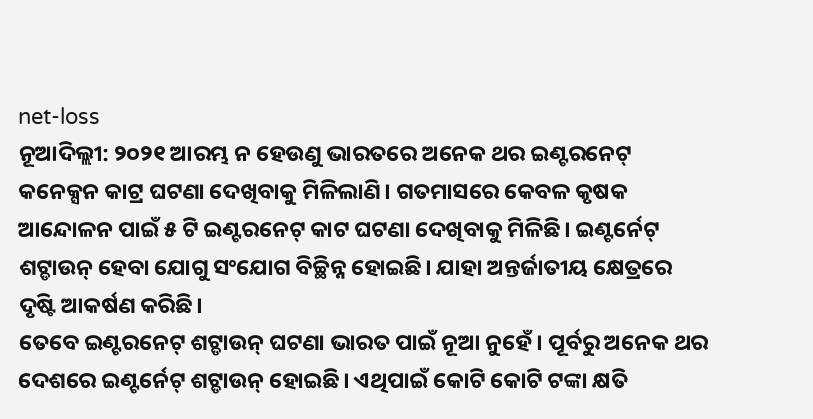net-loss
ନୂଆଦିଲ୍ଲୀ: ୨୦୨୧ ଆରମ୍ଭ ନ ହେଉଣୁ ଭାରତରେ ଅନେକ ଥର ଇଣ୍ଟରନେଟ୍ କନେକ୍ସନ କାଟ୍ର ଘଟଣା ଦେଖିବାକୁ ମିଳିଲାଣି। ଗତମାସରେ କେବଳ କୃଷକ ଆନ୍ଦୋଳନ ପାଇଁ ୫ ଟି ଇଣ୍ଟରନେଟ୍ କାଟ ଘଟଣା ଦେଖିବାକୁ ମିଳିଛି। ଇଣ୍ଟର୍ନେଟ୍ ଶଟ୍ଡାଉନ୍ ହେବା ଯୋଗୁ ସଂଯୋଗ ବିଚ୍ଛିନ୍ନ ହୋଇଛି। ଯାହା ଅନ୍ତର୍ଜାତୀୟ କ୍ଷେତ୍ରରେ ଦୃଷ୍ଟି ଆକର୍ଷଣ କରିଛି।
ତେବେ ଇଣ୍ଟରନେଟ୍ ଶଟ୍ଡାଉନ୍ ଘଟଣା ଭାରତ ପାଇଁ ନୂଆ ନୁହେଁ। ପୂର୍ବରୁ ଅନେକ ଥର ଦେଶରେ ଇଣ୍ଟର୍ନେଟ୍ ଶଟ୍ଡାଉନ୍ ହୋଇଛି। ଏଥିପାଇଁ କୋଟି କୋଟି ଟଙ୍କା କ୍ଷତି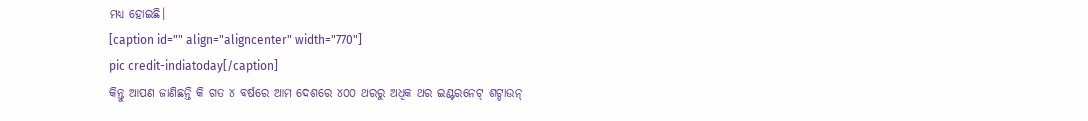ମଧ୍ୟ ହୋଇଛି।
[caption id="" align="aligncenter" width="770"]
pic credit-indiatoday[/caption]
କିନ୍ତୁ ଆପଣ ଜାଣିଛନ୍ତି କି ଗତ ୪ ବର୍ଷରେ ଆମ ଦେଶରେ ୪୦୦ ଥରରୁ ଅଧିକ ଥର ଇଣ୍ଟରନେଟ୍ ଶଟ୍ଡାଉନ୍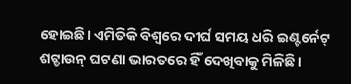ହୋଇଛି। ଏମିତିକି ବିଶ୍ୱରେ ଦୀର୍ଘ ସମୟ ଧରି ଇଣ୍ଟର୍ନେଟ୍ ଶଟ୍ଡାଉନ୍ ଘଟଣା ଭାରତରେ ହିଁ ଦେଖିବାକୁ ମିଳିଛି।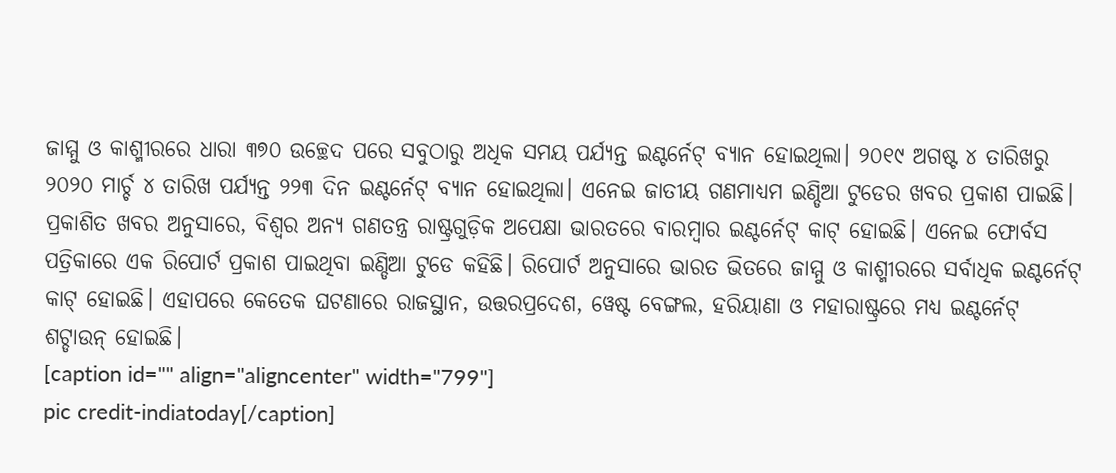ଜାମ୍ମୁ ଓ କାଶ୍ମୀରରେ ଧାରା ୩୭୦ ଉଚ୍ଛେଦ ପରେ ସବୁଠାରୁ ଅଧିକ ସମୟ ପର୍ଯ୍ୟନ୍ତ ଇଣ୍ଟର୍ନେଟ୍ ବ୍ୟାନ ହୋଇଥିଲା। ୨୦୧୯ ଅଗଷ୍ଟ ୪ ତାରିଖରୁ ୨୦୨୦ ମାର୍ଚ୍ଚ ୪ ତାରିଖ ପର୍ଯ୍ୟନ୍ତ ୨୨୩ ଦିନ ଇଣ୍ଟର୍ନେଟ୍ ବ୍ୟାନ ହୋଇଥିଲା। ଏନେଇ ଜାତୀୟ ଗଣମାଧ୍ୟମ ଇଣ୍ଡିଆ ଟୁଡେର ଖବର ପ୍ରକାଶ ପାଇଛି।
ପ୍ରକାଶିତ ଖବର ଅନୁସାରେ, ବିଶ୍ୱର ଅନ୍ୟ ଗଣତନ୍ତ୍ର ରାଷ୍ଟ୍ରଗୁଡ଼ିକ ଅପେକ୍ଷା ଭାରତରେ ବାରମ୍ବାର ଇଣ୍ଟର୍ନେଟ୍ କାଟ୍ ହୋଇଛି। ଏନେଇ ଫୋର୍ବସ ପତ୍ରିକାରେ ଏକ ରିପୋର୍ଟ ପ୍ରକାଶ ପାଇଥିବା ଇଣ୍ଡିଆ ଟୁଡେ କହିଛି। ରିପୋର୍ଟ ଅନୁସାରେ ଭାରତ ଭିତରେ ଜାମ୍ମୁ ଓ କାଶ୍ମୀରରେ ସର୍ବାଧିକ ଇଣ୍ଟର୍ନେଟ୍ କାଟ୍ ହୋଇଛି। ଏହାପରେ କେତେକ ଘଟଣାରେ ରାଜସ୍ଥାନ, ଉତ୍ତରପ୍ରଦେଶ, ୱେଷ୍ଟ ବେଙ୍ଗଲ, ହରିୟାଣା ଓ ମହାରାଷ୍ଟ୍ରରେ ମଧ୍ୟ ଇଣ୍ଟର୍ନେଟ୍ ଶଟ୍ଡାଉନ୍ ହୋଇଛି।
[caption id="" align="aligncenter" width="799"]
pic credit-indiatoday[/caption]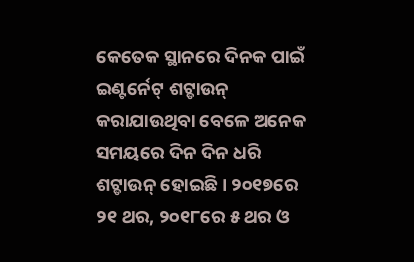କେତେକ ସ୍ଥାନରେ ଦିନକ ପାଇଁ ଇଣ୍ଟର୍ନେଟ୍ ଶଟ୍ଡାଉନ୍ କରାଯାଉଥିବା ବେଳେ ଅନେକ ସମୟରେ ଦିନ ଦିନ ଧରି ଶଟ୍ଡାଉନ୍ ହୋଇଛି। ୨୦୧୭ରେ ୨୧ ଥର, ୨୦୧୮ରେ ୫ ଥର ଓ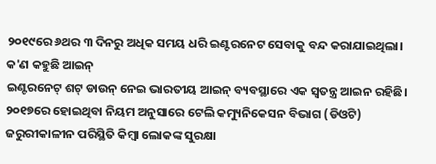୨୦୧୯ରେ ୬ଥର ୩ ଦିନରୁ ଅଧିକ ସମୟ ଧରି ଇଣ୍ଟରନେଟ ସେବାକୁ ବନ୍ଦ କରାଯାଇଥିଲା।
କ'ଣ କହୁଛି ଆଇନ୍
ଇଣ୍ଟରନେଟ୍ ଶଟ୍ ଡାଉନ୍ ନେଇ ଭାରତୀୟ ଆଇନ୍ ବ୍ୟବସ୍ଥାରେ ଏକ ସ୍ୱତନ୍ତ୍ର ଆଇନ ରହିଛି। ୨୦୧୭ରେ ହୋଇଥିବା ନିୟମ ଅନୁସାରେ ଟେଲି କମ୍ୟୁନିକେସନ ବିଭାଗ (ଡିଓଟି) ଜରୁରୀକାଳୀନ ପରିସ୍ଥିତି କିମ୍ବା ଲୋକଙ୍କ ସୁରକ୍ଷା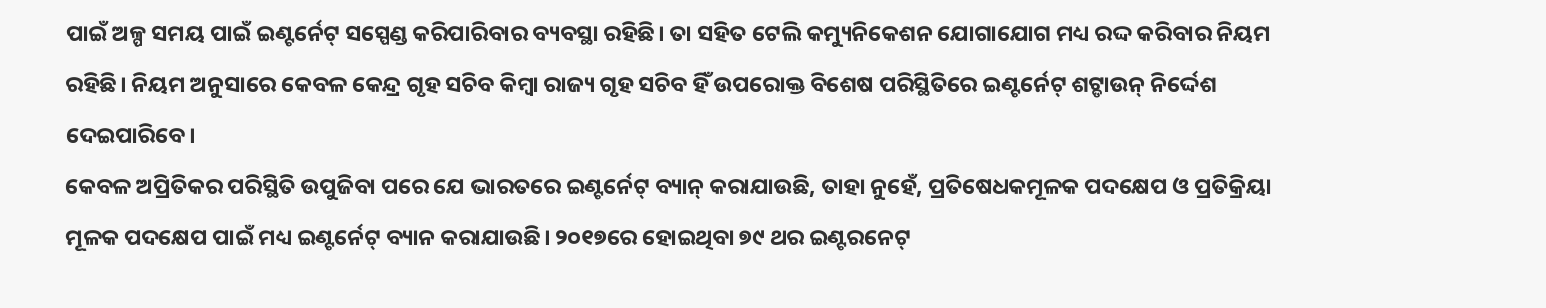ପାଇଁ ଅଳ୍ପ ସମୟ ପାଇଁ ଇଣ୍ଟର୍ନେଟ୍ ସସ୍ପେଣ୍ଡ କରିପାରିବାର ବ୍ୟବସ୍ଥା ରହିଛି। ତା ସହିତ ଟେଲି କମ୍ୟୁନିକେଶନ ଯୋଗାଯୋଗ ମଧ୍ୟ ରଦ୍ଦ କରିବାର ନିୟମ ରହିଛି। ନିୟମ ଅନୁସାରେ କେବଳ କେନ୍ଦ୍ର ଗୃହ ସଚିବ କିମ୍ବା ରାଜ୍ୟ ଗୃହ ସଚିବ ହିଁ ଉପରୋକ୍ତ ବିଶେଷ ପରିସ୍ଥିତିରେ ଇଣ୍ଟର୍ନେଟ୍ ଶଟ୍ଡାଉନ୍ ନିର୍ଦ୍ଦେଶ ଦେଇପାରିବେ।
କେବଳ ଅପ୍ରିତିକର ପରିସ୍ଥିତି ଉପୁଜିବା ପରେ ଯେ ଭାରତରେ ଇଣ୍ଟର୍ନେଟ୍ ବ୍ୟାନ୍ କରାଯାଉଛି, ତାହା ନୁହେଁ, ପ୍ରତିଷେଧକମୂଳକ ପଦକ୍ଷେପ ଓ ପ୍ରତିକ୍ରିୟା ମୂଳକ ପଦକ୍ଷେପ ପାଇଁ ମଧ୍ୟ ଇଣ୍ଟର୍ନେଟ୍ ବ୍ୟାନ କରାଯାଉଛି। ୨୦୧୭ରେ ହୋଇଥିବା ୭୯ ଥର ଇଣ୍ଟରନେଟ୍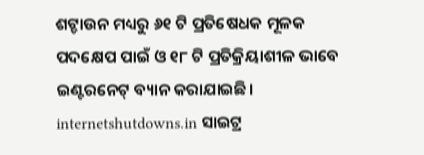ଶଟ୍ଡାଉନ ମଧ୍ୟରୁ ୬୧ ଟି ପ୍ରତିଷେଧକ ମୂଳକ ପଦକ୍ଷେପ ପାଇଁ ଓ ୧୮ ଟି ପ୍ରତିକ୍ରିୟାଶୀଳ ଭାବେ ଇଣ୍ଟରନେଟ୍ ବ୍ୟାନ କରାଯାଇଛି। internetshutdowns.in ସାଇଟ୍ର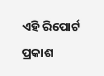ଏହି ରିପୋର୍ଟ ପ୍ରକାଶ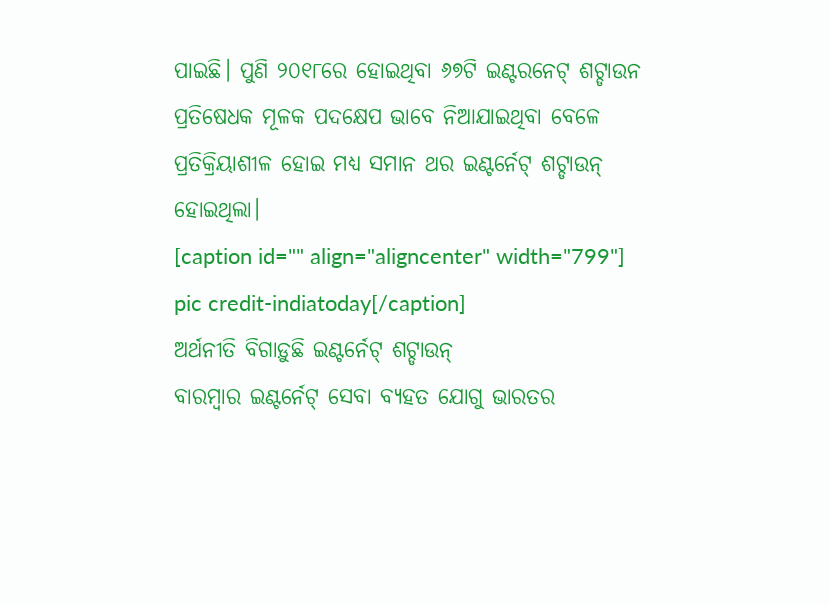ପାଇଛି। ପୁଣି ୨୦୧୮ରେ ହୋଇଥିବା ୬୭ଟି ଇଣ୍ଟରନେଟ୍ ଶଟ୍ଡାଉନ ପ୍ରତିଷେଧକ ମୂଳକ ପଦକ୍ଷେପ ଭାବେ ନିଆଯାଇଥିବା ବେଳେ ପ୍ରତିକ୍ରିୟାଶୀଳ ହୋଇ ମଧ୍ୟ ସମାନ ଥର ଇଣ୍ଟର୍ନେଟ୍ ଶଟ୍ଡାଉନ୍ ହୋଇଥିଲା।
[caption id="" align="aligncenter" width="799"]
pic credit-indiatoday[/caption]
ଅର୍ଥନୀତି ବିଗାଡ଼ୁଛି ଇଣ୍ଟର୍ନେଟ୍ ଶଟ୍ଡାଉନ୍
ବାରମ୍ବାର ଇଣ୍ଟର୍ନେଟ୍ ସେବା ବ୍ୟହତ ଯୋଗୁ ଭାରତର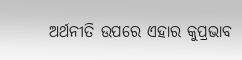ଅର୍ଥନୀତି ଉପରେ ଏହାର କୁପ୍ରଭାବ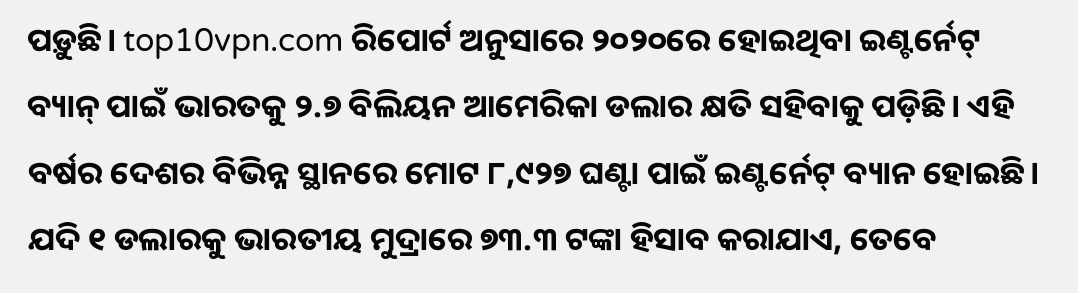ପଡ଼ୁଛି। top10vpn.com ରିପୋର୍ଟ ଅନୁସାରେ ୨୦୨୦ରେ ହୋଇଥିବା ଇଣ୍ଟର୍ନେଟ୍ ବ୍ୟାନ୍ ପାଇଁ ଭାରତକୁ ୨.୭ ବିଲିୟନ ଆମେରିକା ଡଲାର କ୍ଷତି ସହିବାକୁ ପଡ଼ିଛି। ଏହି ବର୍ଷର ଦେଶର ବିଭିନ୍ନ ସ୍ଥାନରେ ମୋଟ ୮,୯୨୭ ଘଣ୍ଟା ପାଇଁ ଇଣ୍ଟର୍ନେଟ୍ ବ୍ୟାନ ହୋଇଛି। ଯଦି ୧ ଡଲାରକୁ ଭାରତୀୟ ମୁଦ୍ରାରେ ୭୩.୩ ଟଙ୍କା ହିସାବ କରାଯାଏ, ତେବେ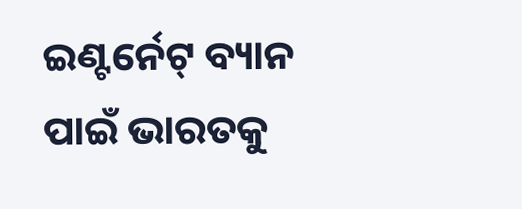ଇଣ୍ଟର୍ନେଟ୍ ବ୍ୟାନ ପାଇଁ ଭାରତକୁ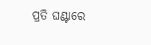ପ୍ରତି ଘଣ୍ଟାରେ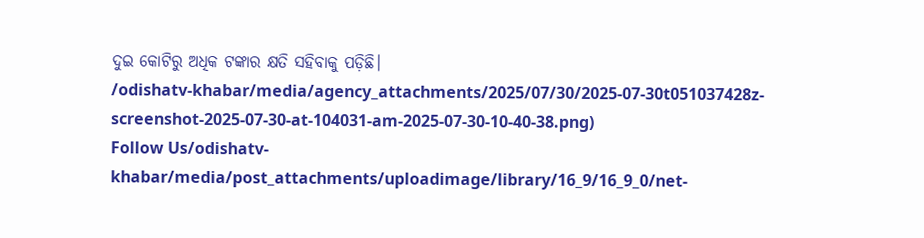ଦୁଇ କୋଟିରୁ ଅଧିକ ଟଙ୍କାର କ୍ଷତି ସହିବାକୁ ପଡ଼ିଛି।
/odishatv-khabar/media/agency_attachments/2025/07/30/2025-07-30t051037428z-screenshot-2025-07-30-at-104031-am-2025-07-30-10-40-38.png)
Follow Us/odishatv-khabar/media/post_attachments/uploadimage/library/16_9/16_9_0/net-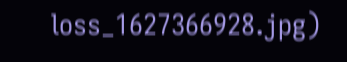loss_1627366928.jpg)